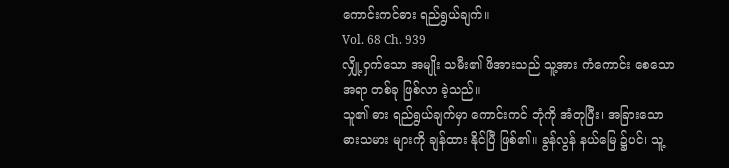ကောင်းကင်ဓား ရည်ရွယ်ချက်။
Vol. 68 Ch. 939
လျှို့ဝှက်သော အမျိုး သမီး၏ ဖိအားသည် သူ့အား ကံကောင်း စေသော အရာ တစ်ခု ဖြစ်လာ ခဲ့သည်။
သူ၏ ဓား ရည်ရွယ်ချက်မှာ ကောင်းကင် ဘုံကို အံတုပြီး၊ အခြားသော ဓားသမား များကို ချန်ထား နိုင်ပြီ ဖြစ်၏။ ခွန်လွန် နယ်မြေ ၌ပင်၊ သူ့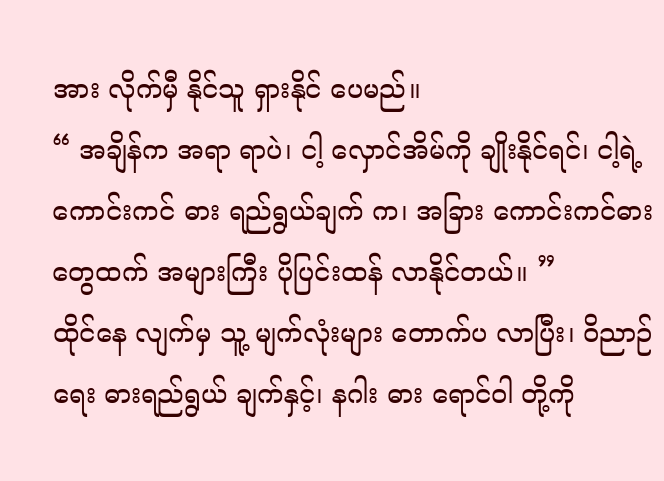အား လိုက်မှီ နိုင်သူ ရှားနိုင် ပေမည်။
“ အချိန်က အရာ ရာပဲ၊ ငါ့ လှောင်အိမ်ကို ချိုးနိုင်ရင်၊ ငါ့ရဲ့ ကောင်းကင် ဓား ရည်ရွယ်ချက် က၊ အခြား ကောင်းကင်ဓား တွေထက် အများကြီး ပိုပြင်းထန် လာနိုင်တယ်။ ”
ထိုင်နေ လျက်မှ သူ့ မျက်လုံးများ တောက်ပ လာပြီး၊ ဝိညာဉ်ရေး ဓားရည်ရွယ် ချက်နှင့်၊ နဂါး ဓား ရောင်ဝါ တို့ကို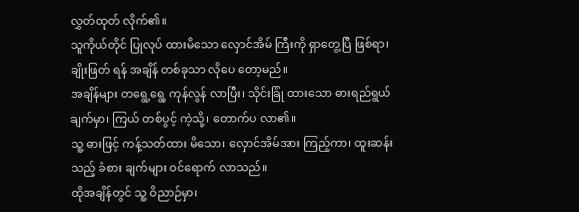လွှတ်ထုတ် လိုက်၏။
သူကိုယ်တိုင် ပြုလုပ် ထားမိသော လှောင်အိမ် ကြီးကို ရှာတွေ့ပြီ ဖြစ်ရာ၊ ချိုးဖြတ် ရန် အချိန် တစ်ခုသာ လိုပေ တော့မည်။
အချိန်များ တရွေ့ရွေ့ ကုန်လွန် လာပြီး၊ သိုင်းခြုံ ထားသော ဓားရည်ရွယ် ချက်မှာ၊ ကြယ် တစ်ပွင့် ကဲ့သို့၊ တောက်ပ လာ၏။
သူ့ ဓားဖြင့် ကန့်သတ်ထား မိသော၊ လှောင်အိမ်အား ကြည့်ကာ၊ ထူးဆန်းသည့် ခံစား ချက်များ ဝင်ရောက် လာသည်။
ထိုအချိန်တွင် သူ့ ဝိညာဉ်မှာ၊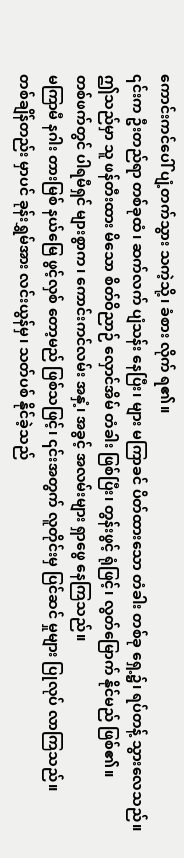ကောင်းကင်ပေါ် ပျံ့တက်သွား သကဲ့သို့၊ ခံစား လိုက် ရ၏။
၎င်းက ဦးတည်ရာ တစ်ခုထံ၊ ဆက်လက် ပျံသန်း နေပြီး၊ များ မကြာခင် ပိတ်ထားသော တံခါး တစ်ခု ရှေ့၌၊ ရပ်တန့် သွားလေသည်။
ဤသည်မှာ သူ ဖန်တီးထား မိသော စိတ်ဝိညာဉ် လှောင်အိမ် တံခါး ဖြစ်ပြီး၊ တွန်းဖွင့် ရုံဖြင့်၊ လွတ်မြောက် နိုင်မည် ဖြစ်၏။
တစ်ဖက်တွင် ပါရမီရှင် များစွာက၊ ကောင်းကင်လမ်း အနှံ့၊ အခွင့် အလမ်းများ ရှာဖွေ နေကြသည်။
မကြာမီ နဂါး တားမြစ် နယ်မြေ ဖွင့်လှစ် တော့မည် ဖြစ်သဖြင့်၊ ၎င်းအတွက် လူတိုင်းမှ ပြင်ဆင် မှုများ ပြုလုပ် လာကြသည်။
တစ်ချိန်တည်း မှာပင် ခုန်းရွှမ်အား လင်းယွန်မှ၊ သတ်ပစ် နိုင်ခဲ့သည်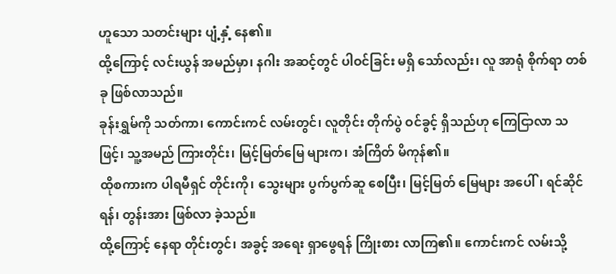ဟူသော သတင်းများ ပျံ့နှံ့ နေ၏။
ထို့ကြောင့် လင်းယွန် အမည်မှာ၊ နဂါး အဆင့်တွင် ပါဝင်ခြင်း မရှိ သော်လည်း၊ လူ အာရုံ စိုက်ရာ တစ်ခု ဖြစ်လာသည်။
ခုန်းရွှမ်ကို သတ်ကာ၊ ကောင်းကင် လမ်းတွင်၊ လူတိုင်း တိုက်ပွဲ ဝင်ခွင့် ရှိသည်ဟု ကြေငြာလာ သဖြင့်၊ သူ့အမည် ကြားတိုင်း၊ မြင့်မြတ်မြေ များက၊ အံကြိတ် မိကုန်၏။
ထိုစကားက ပါရမီရှင် တိုင်းကို၊ သွေးများ ပွက်ပွက်ဆူ စေပြီး၊ မြင့်မြတ် မြေများ အပေါ်၊ ရင်ဆိုင်ရန်၊ တွန်းအား ဖြစ်လာ ခဲ့သည်။
ထို့ကြောင့် နေရာ တိုင်းတွင်၊ အခွင့် အရေး ရှာဖွေရန် ကြိုးစား လာကြ၏။ ကောင်းကင် လမ်းသို့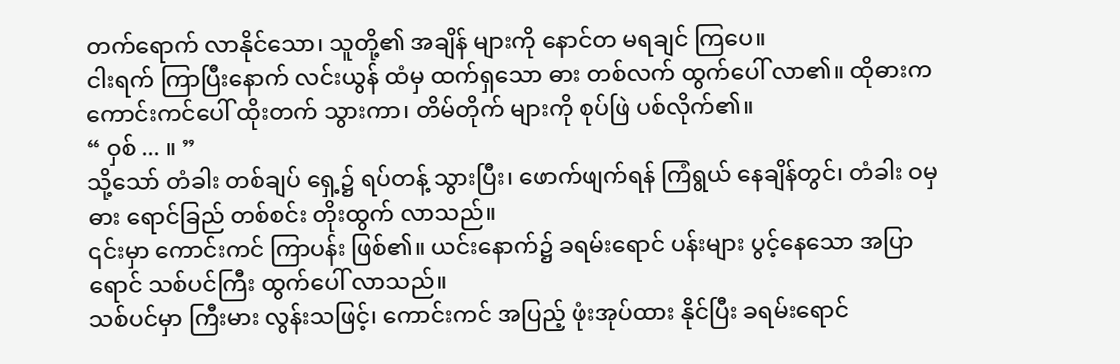တက်ရောက် လာနိုင်သော၊ သူတို့၏ အချိန် များကို နောင်တ မရချင် ကြပေ။
ငါးရက် ကြာပြီးနောက် လင်းယွန် ထံမှ ထက်ရှသော ဓား တစ်လက် ထွက်ပေါ် လာ၏။ ထိုဓားက ကောင်းကင်ပေါ် ထိုးတက် သွားကာ၊ တိမ်တိုက် များကို စုပ်ဖြဲ ပစ်လိုက်၏။
“ ဝှစ် ... ။ ”
သို့သော် တံခါး တစ်ချပ် ရှေ့၌ ရပ်တန့် သွားပြီး၊ ဖောက်ဖျက်ရန် ကြံရွယ် နေချိန်တွင်၊ တံခါး ဝမှ ဓား ရောင်ခြည် တစ်စင်း တိုးထွက် လာသည်။
၎င်းမှာ ကောင်းကင် ကြာပန်း ဖြစ်၏။ ယင်းနောက်၌ ခရမ်းရောင် ပန်းများ ပွင့်နေသော အပြာရောင် သစ်ပင်ကြီး ထွက်ပေါ် လာသည်။
သစ်ပင်မှာ ကြီးမား လွန်းသဖြင့်၊ ကောင်းကင် အပြည့် ဖုံးအုပ်ထား နိုင်ပြီး ခရမ်းရောင်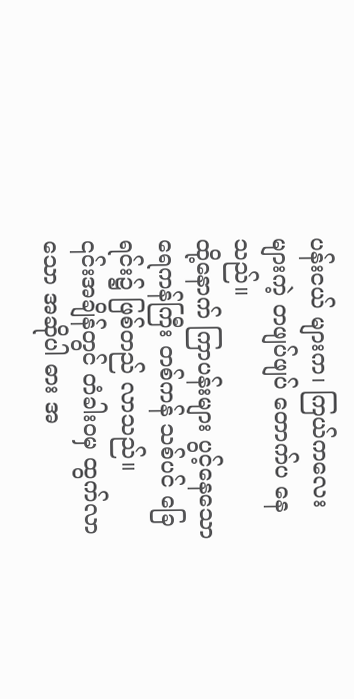ပန်းငယ် များက၊ ကြယ်ကလေး များကဲ့ တဖျပ်ဖျပ် တောက်ပ နေသည်။
ထို့နောက် ကြာပန်းများ ပွင့်နေသော ရေကန်ကြီး တစ်ကန် သစ်ပင် ခြေရင်း၌ ဖြစ်တည် လာသည်။
၎င်းအချိန်တွင် တံခါးဝမှ ထွက်လာသော အဆိုပါ ဓား အ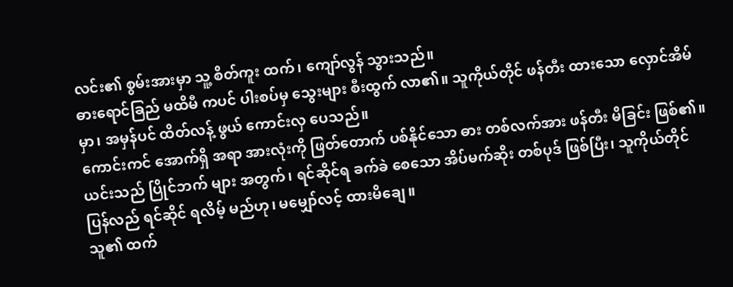လင်း၏ စွမ်းအားမှာ သူ့ စိတ်ကူး ထက်၊ ကျော်လွန် သွားသည်။
ဓားရောင်ခြည် မထိမီ ကပင် ပါးစပ်မှ သွေးများ စီးထွက် လာ၏။ သူကိုယ်တိုင် ဖန်တီး ထားသော လှောင်အိမ်မှာ၊ အမှန်ပင် ထိတ်လန့် ဖွယ် ကောင်းလှ ပေသည်။
ကောင်းကင် အောက်ရှိ အရာ အားလုံးကို ဖြတ်တောက် ပစ်နိုင်သော ဓား တစ်လက်အား ဖန်တီး မိခြင်း ဖြစ်၏။
ယင်းသည် ပြိုင်ဘက် များ အတွက်၊ ရင်ဆိုင်ရ ခက်ခဲ စေသော အိပ်မက်ဆိုး တစ်ပုဒ် ဖြစ်ပြီး၊ သူကိုယ်တိုင် ပြန်လည် ရင်ဆိုင် ရလိမ့် မည်ဟု၊ မမျှော်လင့် ထားမိချေ။
သူ၏ ထက်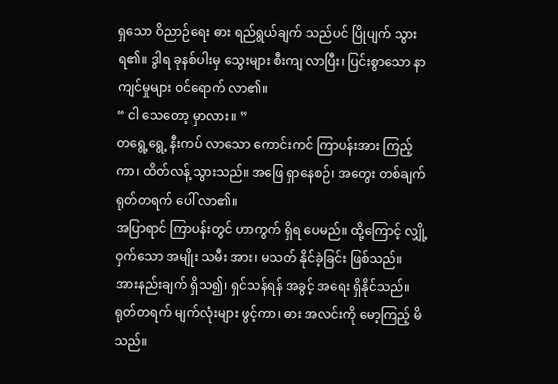ရှသော ဝိညာဉ်ရေး ဓား ရည်ရွယ်ချက် သည်ပင် ပြိုပျက် သွားရ၏။ ဒွါရ ခုနစ်ပါးမှ သွေးများ စီးကျ လာပြီး၊ ပြင်းစွာသော နာကျင်မှုများ ဝင်ရောက် လာ၏။
“ ငါ သေတော့ မှာလား။ ”
တရွေ့ရွေ့ နီးကပ် လာသော ကောင်းကင် ကြာပန်းအား ကြည့်ကာ၊ ထိတ်လန့် သွားသည်။ အဖြေ ရှာနေစဉ်၊ အတွေး တစ်ချက် ရုတ်တရက် ပေါ် လာ၏။
အပြာရာင် ကြာပန်းတွင် ဟာကွက် ရှိရ ပေမည်။ ထို့ကြောင့် လျှို့ဝှက်သော အမျိုး သမီး အား၊ မသတ် နိုင်ခဲ့ခြင်း ဖြစ်သည်။
အားနည်းချက် ရှိသ၍၊ ရှင်သန်ရန် အခွင့် အရေး ရှိနိုင်သည်။ ရုတ်တရက် မျက်လုံးများ ဖွင့်ကာ၊ ဓား အလင်းကို မော့ကြည့် မိသည်။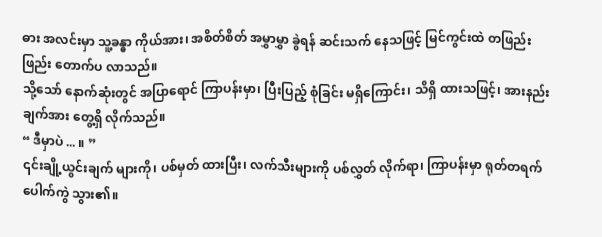ဓား အလင်းမှာ သူ့ခန္ဓာ ကိုယ်အား၊ အစိတ်စိတ် အမွှာမွှာ ခွဲရန် ဆင်းသက် နေသဖြင့် မြင်ကွင်းထဲ တဖြည်းဖြည်း တောက်ပ လာသည်။
သို့သော် နောက်ဆုံးတွင် အပြာရောင် ကြာပန်းမှာ၊ ပြီးပြည့် စုံခြင်း မရှိကြောင်း၊ သိရှိ ထားသဖြင့်၊ အားနည်း ချက်အား တွေ့ရှိ လိုက်သည်။
“ ဒီမှာပဲ ... ။ ”
၎င်းချို့ယွင်းချက် များကို၊ ပစ်မှတ် ထားပြီး၊ လက်သီးများကို ပစ်လွှတ် လိုက်ရာ၊ ကြာပန်းမှာ ရုတ်တရက် ပေါက်ကွဲ သွား၏။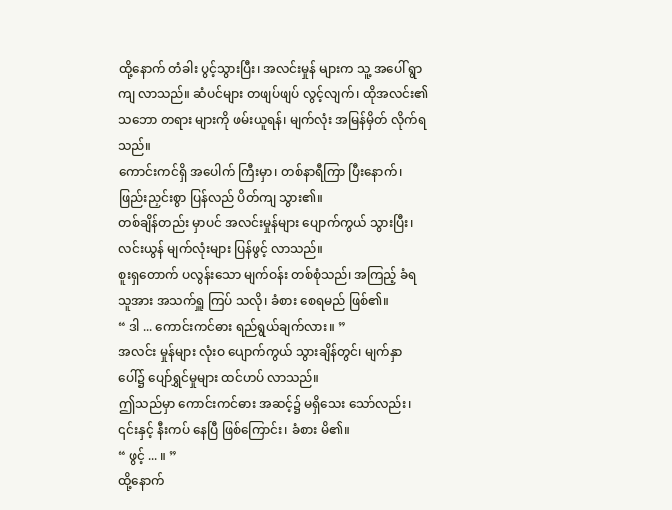ထို့နောက် တံခါး ပွင့်သွားပြီး၊ အလင်းမှုန် များက သူ့ အပေါ် ရွာကျ လာသည်။ ဆံပင်များ တဖျပ်ဖျပ် လွင့်လျက်၊ ထိုအလင်း၏ သဘော တရား များကို ဖမ်းယူရန်၊ မျက်လုံး အမြန်မှိတ် လိုက်ရသည်။
ကောင်းကင်ရှိ အပေါက် ကြီးမှာ၊ တစ်နာရီကြာ ပြီးနောက်၊ ဖြည်းညှင်းစွာ ပြန်လည် ပိတ်ကျ သွား၏။
တစ်ချိန်တည်း မှာပင် အလင်းမှုန်များ ပျောက်ကွယ် သွားပြီး၊ လင်းယွန် မျက်လုံးများ ပြန်ဖွင့် လာသည်။
စူးရှတောက် ပလွန်းသော မျက်ဝန်း တစ်စုံသည်၊ အကြည့် ခံရ သူအား အသက်ရှူ ကြပ် သလို၊ ခံစား စေရမည် ဖြစ်၏။
“ ဒါ ... ကောင်းကင်ဓား ရည်ရွယ်ချက်လား။ ”
အလင်း မှုန်များ လုံးဝ ပျောက်ကွယ် သွားချိန်တွင်၊ မျက်နှာ ပေါ်၌ ပျော်ရွှင်မှုများ ထင်ဟပ် လာသည်။
ဤသည်မှာ ကောင်းကင်ဓား အဆင့်၌ မရှိသေး သော်လည်း၊ ၎င်းနှင့် နီးကပ် နေပြီ ဖြစ်ကြောင်း၊ ခံစား မိ၏။
“ ဖွင့် ... ။ ”
ထို့နောက်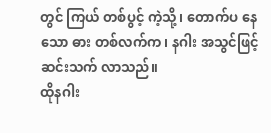တွင် ကြယ် တစ်ပွင့် ကဲ့သို့၊ တောက်ပ နေသော ဓား တစ်လက်က၊ နဂါး အသွင်ဖြင့် ဆင်းသက် လာသည်။
ထိုနဂါး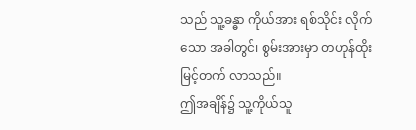သည် သူ့ခန္ဓာ ကိုယ်အား ရစ်သိုင်း လိုက်သော အခါတွင်၊ စွမ်းအားမှာ တဟုန်ထိုး မြင့်တက် လာသည်။
ဤအချိန်၌ သူ့ကိုယ်သူ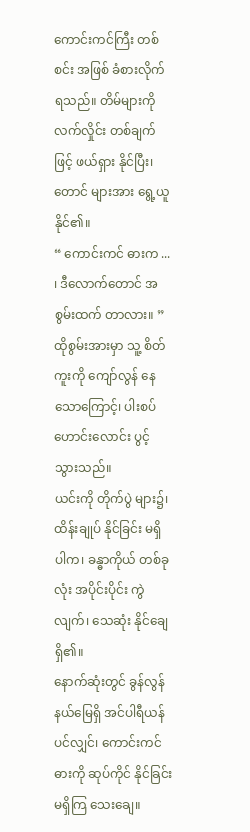ကောင်းကင်ကြီး တစ်စင်း အဖြစ် ခံစားလိုက် ရသည်။ တိမ်များကို လက်လှိုင်း တစ်ချက်ဖြင့် ဖယ်ရှား နိုင်ပြီး၊ တောင် များအား ရွေ့ယူ နိုင်၏။
“ ကောင်းကင် ဓားက ... ၊ ဒီလောက်တောင် အစွမ်းထက် တာလား။ ”
ထိုစွမ်းအားမှာ သူ့ စိတ်ကူးကို ကျော်လွန် နေသောကြောင့်၊ ပါးစပ် ဟောင်းလောင်း ပွင့် သွားသည်။
ယင်းကို တိုက်ပွဲ များ၌၊ ထိန်းချုပ် နိုင်ခြင်း မရှိ ပါက၊ ခန္ဓာကိုယ် တစ်ခုလုံး အပိုင်းပိုင်း ကွဲလျက်၊ သေဆုံး နိုင်ချေ ရှိ၏။
နောက်ဆုံးတွင် ခွန်လွန် နယ်မြေရှိ အင်ပါရီယန် ပင်လျှင်၊ ကောင်းကင် ဓားကို ဆုပ်ကိုင် နိုင်ခြင်း မရှိကြ သေးချေ။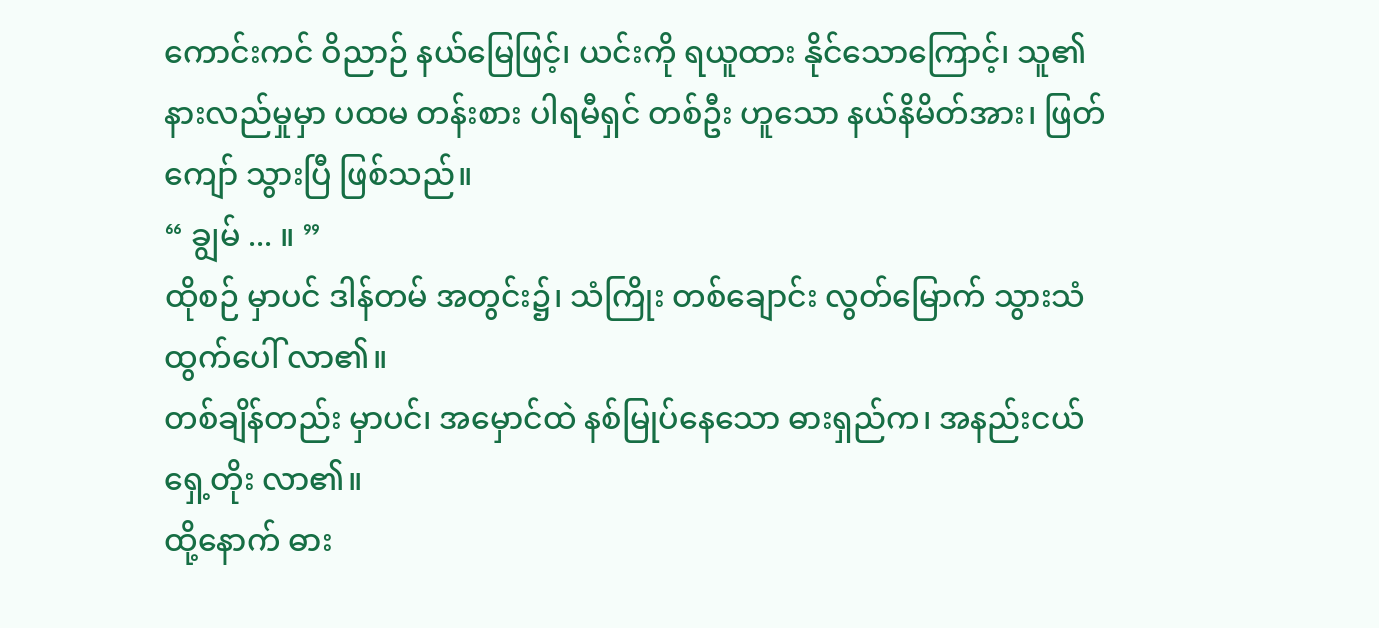ကောင်းကင် ဝိညာဉ် နယ်မြေဖြင့်၊ ယင်းကို ရယူထား နိုင်သောကြောင့်၊ သူ၏ နားလည်မှုမှာ ပထမ တန်းစား ပါရမီရှင် တစ်ဦး ဟူသော နယ်နိမိတ်အား၊ ဖြတ်ကျော် သွားပြီ ဖြစ်သည်။
“ ချွမ် ... ။ ”
ထိုစဉ် မှာပင် ဒါန်တမ် အတွင်း၌၊ သံကြိုး တစ်ချောင်း လွတ်မြောက် သွားသံ ထွက်ပေါ် လာ၏။
တစ်ချိန်တည်း မှာပင်၊ အမှောင်ထဲ နစ်မြုပ်နေသော ဓားရှည်က၊ အနည်းငယ် ရှေ့တိုး လာ၏။
ထို့နောက် ဓား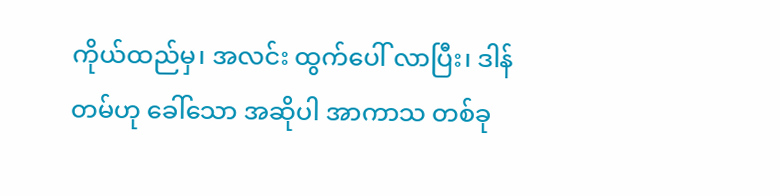ကိုယ်ထည်မှ၊ အလင်း ထွက်ပေါ် လာပြီး၊ ဒါန်တမ်ဟု ခေါ်သော အဆိုပါ အာကာသ တစ်ခု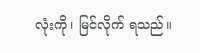လုံးကို၊ မြင်လိုက် ရသည်။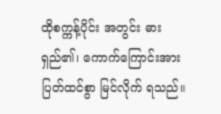ထိုစက္ကန့်ပိုင်း အတွင်း ဓားရှည်၏၊ ကောက်ကြောင်းအား ပြတ်ထင်စွာ မြင်လိုက် ရသည်။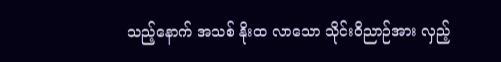သည့်နောက် အသစ် နိုးထ လာသော သိုင်းဝိညာဉ်အား လှည့်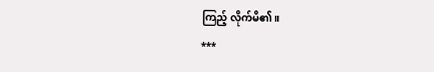ကြည့် လိုက်မိ၏။
***